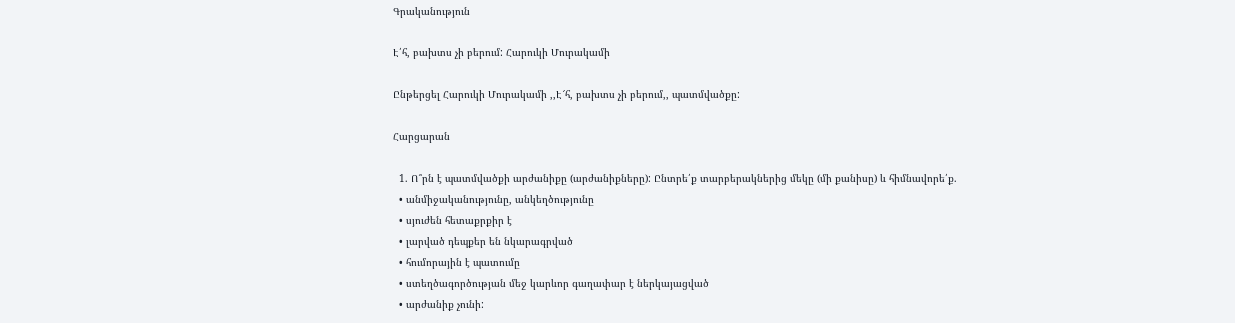Գրականություն

Է՛հ, բախտս չի բերում: Հարուկի Մուրակամի

Ընթերցել Հարուկի Մուրակամի ,,Է՜հ, բախտս չի բերում,, պատմվածքը:

Հարցարան

  1. Ո՞րն է պատմվածքի արժանիքը (արժանիքները): Ընտրե՛ք տարբերակներից մեկը (մի քանիսը) և հիմնավորե՛ք.
  • անմիջականությունը, անկեղծությունը
  • սյուժեն հետաքրքիր է
  • լարված դեպքեր են նկարագրված
  • հումորային է պատումը
  • ստեղծագործության մեջ կարևոր գաղափար է ներկայացված
  • արժանիք չունի: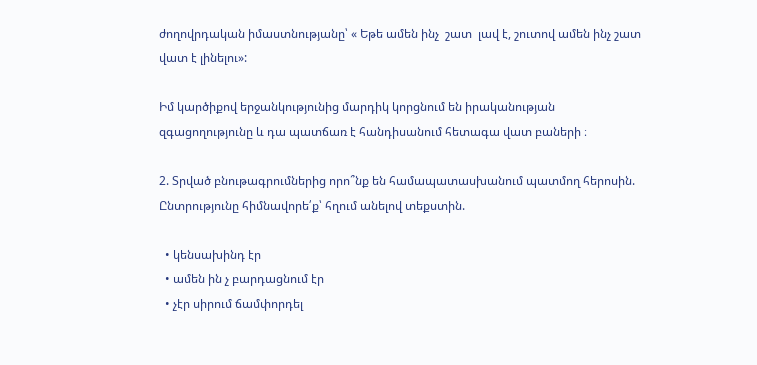ժողովրդական իմաստնությանը՝ « Եթե ամեն ինչ  շատ  լավ է, շուտով ամեն ինչ շատ  վատ է լինելու»:

Իմ կարծիքով երջանկությունից մարդիկ կորցնում են իրականության զգացողությունը և դա պատճառ է հանդիսանում հետագա վատ բաների ։

2. Տրված բնութագրումներից որո՞նք են համապատասխանում պատմող հերոսին. Ընտրությունը հիմնավորե՛ք՝ հղում անելով տեքստին.

  • կենսախինդ էր
  • ամեն ին չ բարդացնում էր
  • չէր սիրում ճամփորդել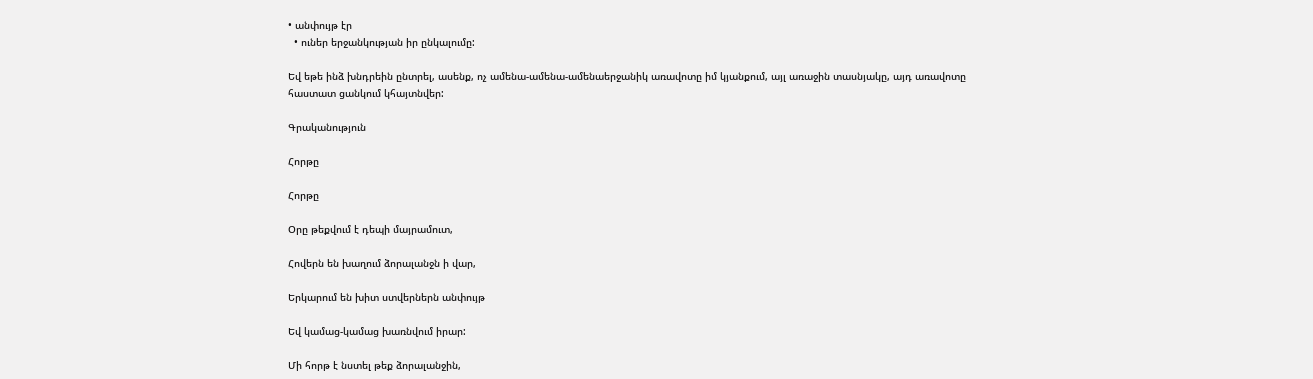• անփույթ էր
  • ուներ երջանկության իր ընկալումը:

Եվ եթե ինձ խնդրեին ընտրել, ասենք, ոչ ամենա-ամենա-ամենաերջանիկ առավոտը իմ կյանքում, այլ առաջին տասնյակը, այդ առավոտը հաստատ ցանկում կհայտնվեր:

Գրականություն

Հորթը

Հորթը

Օրը թեքվում է դեպի մայրամուտ,

Հովերն են խաղում ձորալանջն ի վար,

Երկարում են խիտ ստվերներն անփույթ

Եվ կամաց-կամաց խառնվում իրար:

Մի հորթ է նստել թեք ձորալանջին,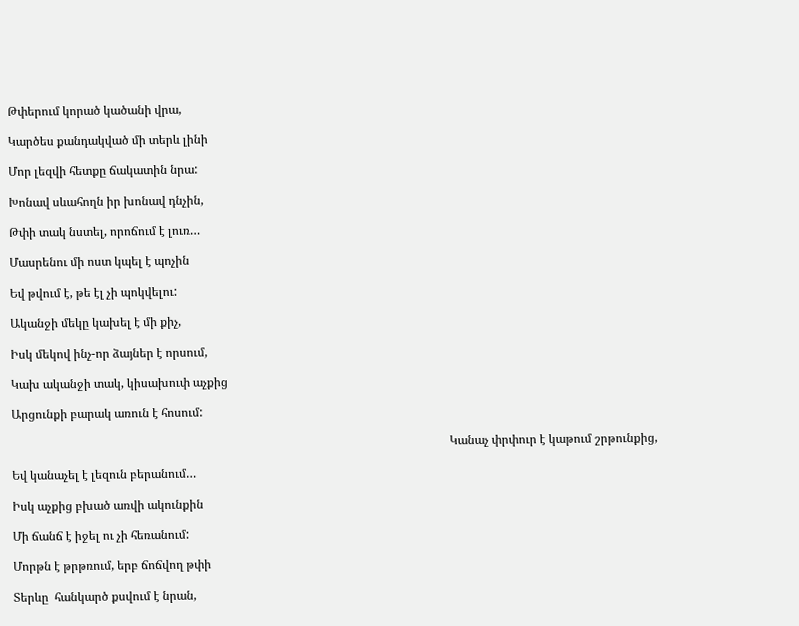Թփերում կորած կածանի վրա,

Կարծես քանդակված մի տերև լինի

Մոր լեզվի հետքը ճակատին նրա:

Խոնավ սևահողն իր խոնավ դնչին,

Թփի տակ նստել, որոճում է լուռ…

Մասրենու մի ոստ կպել է պոչին

Եվ թվում է, թե էլ չի պոկվելու:

Ականջի մեկը կախել է մի քիչ,

Իսկ մեկով ինչ-որ ձայներ է որսում,

Կախ ականջի տակ, կիսախուփ աչքից

Արցունքի բարակ առուն է հոսում:

                                                                                                                                                  Կանաչ փրփուր է կաթում շրթունքից,

Եվ կանաչել է լեզուն բերանում…

Իսկ աչքից բխած առվի ակունքին

Մի ճանճ է իջել ու չի հեռանում:

Մորթն է թրթռում, երբ ճոճվող թփի

Տերևը  հանկարծ քսվում է նրան,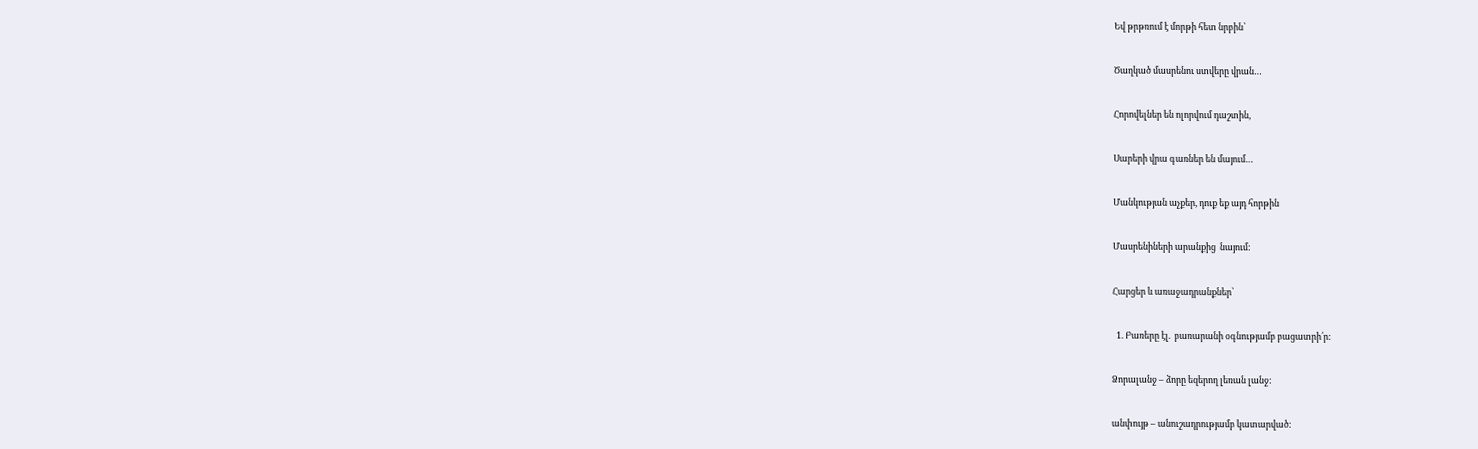Եվ թրթռում է մորթի հետ նրբին՝

Ծաղկած մասրենու ստվերը վրան…

Հորովելներ են ոլորվում դաշտին,

Սարերի վրա գառներ են մայում…

Մանկության աչքեր, դուք եք այդ հորթին

Մասրենիների արանքից  նայում:

Հարցեր և առաջադրանքներ՝

  1. Բառերը էլ.  բառարանի օգնությամբ բացատրի՛ր:

Ձորալանջ – ձորը եզերող լեռան լանջ:

անփույթ – անուշադրությամբ կատարված: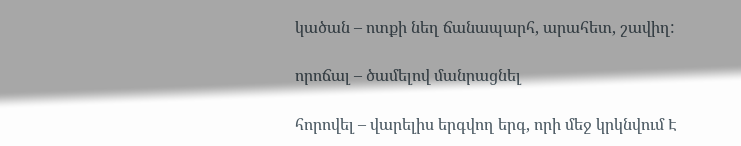կածան – ոտքի նեղ ճանապարհ, արահետ, շավիղ:

որոճալ – ծամելով մանրացնել

հորովել – վարելիս երգվող երգ, որի մեջ կրկնվում Է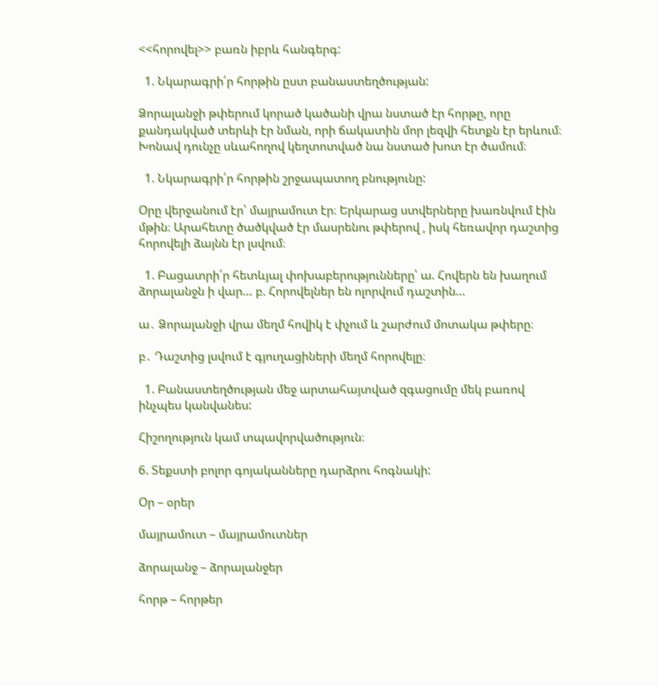<<հորովել>> բառն իբրև հանգերգ:

  1. Նկարագրի՛ր հորթին ըստ բանաստեղծության:

Ձորալանջի թփերում կորած կածանի վրա նստած էր հորթը, որը քանդակված տերևի էր նման, որի ճակատին մոր լեզվի հետքն էր երևում։ Խոնավ դունչը սևահողով կեղտոտված նա նստած խոտ էր ծամում։

  1. Նկարագրի՛ր հորթին շրջապատող բնությունը:

Օրը վերջանում էր՝ մայրամուտ էր։ Երկարաց ստվերները խառնվում էին մթին։ Արահետը ծածկված էր մասրենու թփերով , իսկ հեռավոր դաշտից հորովելի ձայնն էր լսվում։

  1. Բացատրի՛ր հետևյալ փոխաբերությունները՝ ա. Հովերն են խաղում ձորալանջն ի վար… բ. Հորովելներ են ոլորվում դաշտին…

ա․ Ձորալանջի վրա մեղմ հովիկ է փչում և շարժում մոտակա թփերը։

բ․ Դաշտից լսվում է գյուղացիների մեղմ հորովելը։

  1. Բանաստեղծության մեջ արտահայտված զգացումը մեկ բառով ինչպես կանվանես:

Հիշողություն կամ տպավորվածություն։

6. Տեքստի բոլոր գոյականները դարձրու հոգնակի:

Օր – օրեր

մայրամուտ – մայրամուտներ

ձորալանջ – ձորալանջեր

հորթ – հորթեր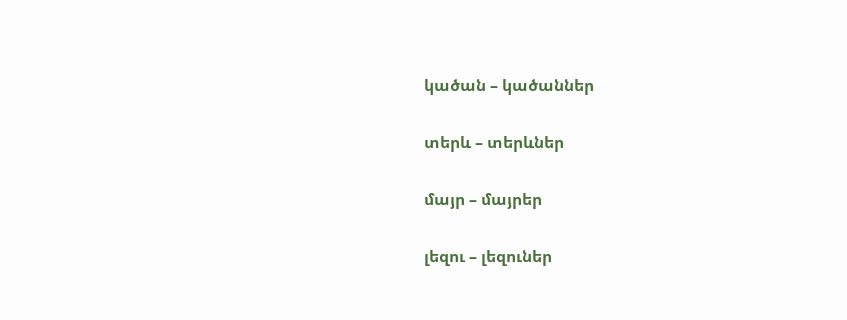կածան – կածաններ

տերև – տերևներ

մայր – մայրեր

լեզու – լեզուներ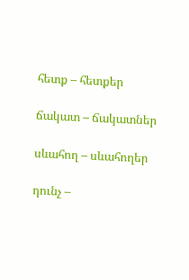հետք – հետքեր

ճակատ – ճակատներ

սևահող – սևահողեր

դունչ –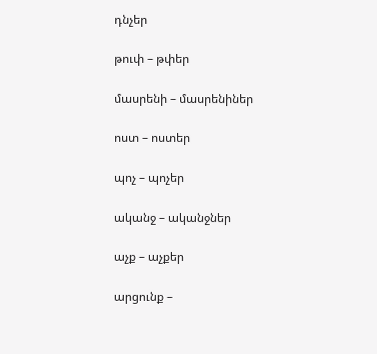դնչեր

թուփ – թփեր

մասրենի – մասրենիներ

ոստ – ոստեր

պոչ – պոչեր

ականջ – ականջներ

աչք – աչքեր

արցունք –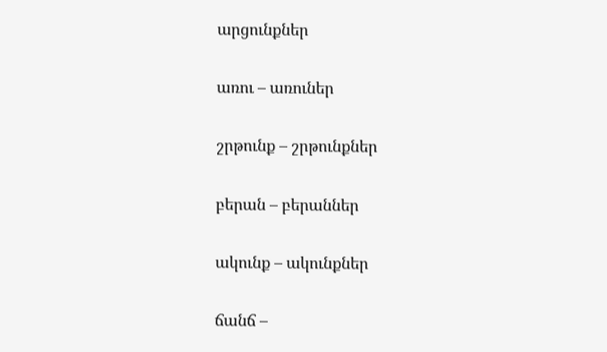արցունքներ

առու – առուներ

շրթունք – շրթունքներ

բերան – բերաններ

ակունք – ակունքներ

ճանճ –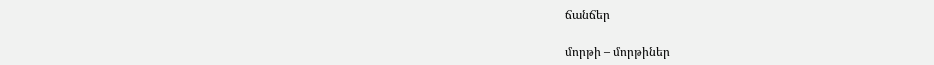ճանճեր

մորթի – մորթիներ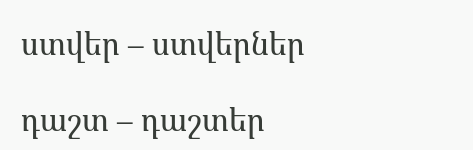ստվեր – ստվերներ

դաշտ – դաշտեր